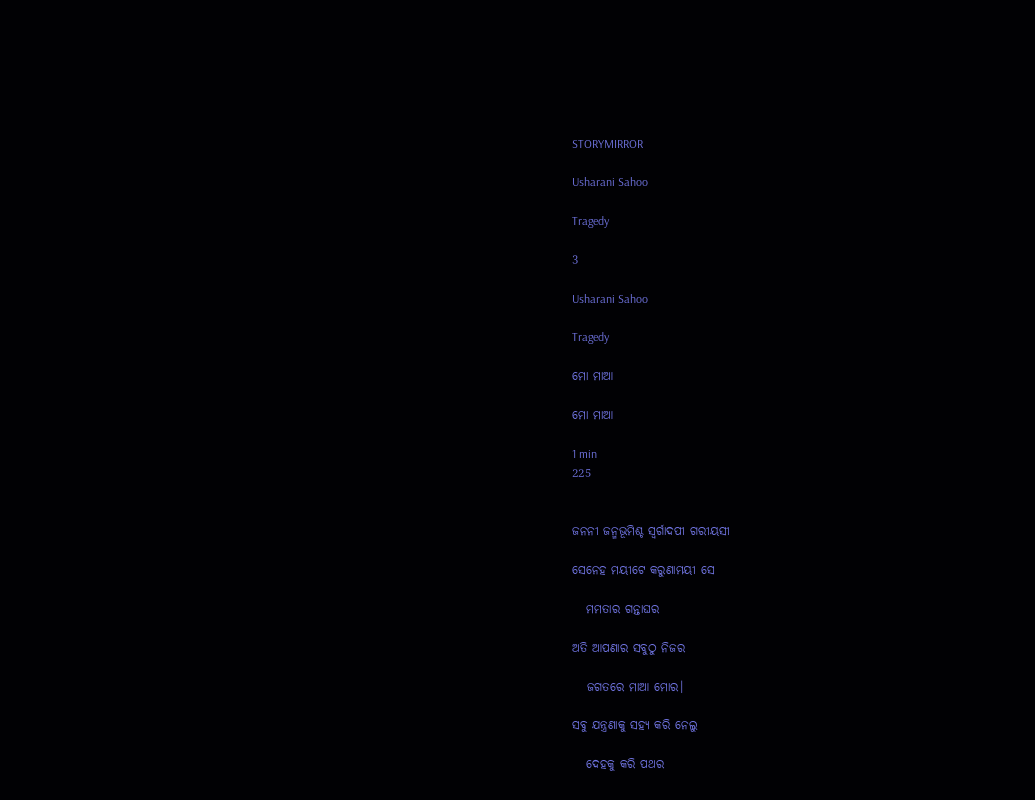STORYMIRROR

Usharani Sahoo

Tragedy

3

Usharani Sahoo

Tragedy

ମୋ ମାଆ

ମୋ ମାଆ

1 min
225


ଜନନୀ ଜନ୍ମଭୂମିଶ୍ଚ ସ୍ୱର୍ଗାଦପୀ ଗରୀୟସୀ

ସେନେହ ମୟୀଟେ କରୁଣାମୟୀ ସେ

   ମମତାର ଗନ୍ତାଘର

ଅତି ଆପଣାର ସବୁଠୁ ନିଜର

   ଜଗତରେ ମାଆ ମୋର।

ସବୁ ଯନ୍ତ୍ରଣାକୁ ସହ୍ୟ କରି ନେଲୁ

   ଦେହକୁ କରି ପଥର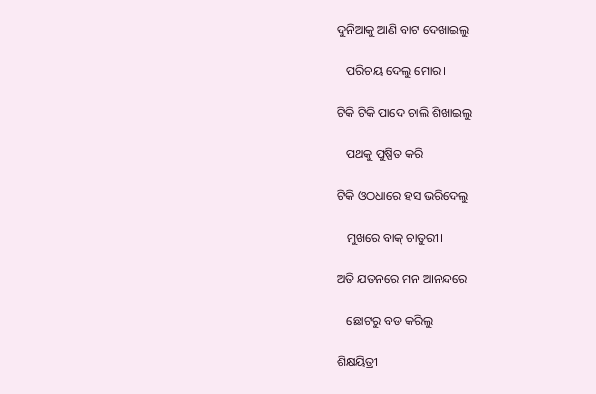ଦୁନିଆକୁ ଆଣି ବାଟ ଦେଖାଇଲୁ

   ପରିଚୟ ଦେଲୁ ମୋର।

ଟିକି ଟିକି ପାଦେ ଚାଲି ଶିଖାଇଲୁ

   ପଥକୁ ପୁଷ୍ପିତ କରି

ଟିକି ଓଠଧାରେ ହସ ଭରିଦେଲୁ

   ମୁଖରେ ବାକ୍ ଚାତୁରୀ।

ଅତି ଯତନରେ ମନ ଆନନ୍ଦରେ

   ଛୋଟରୁ ବଡ କରିଲୁ

ଶିକ୍ଷୟିତ୍ରୀ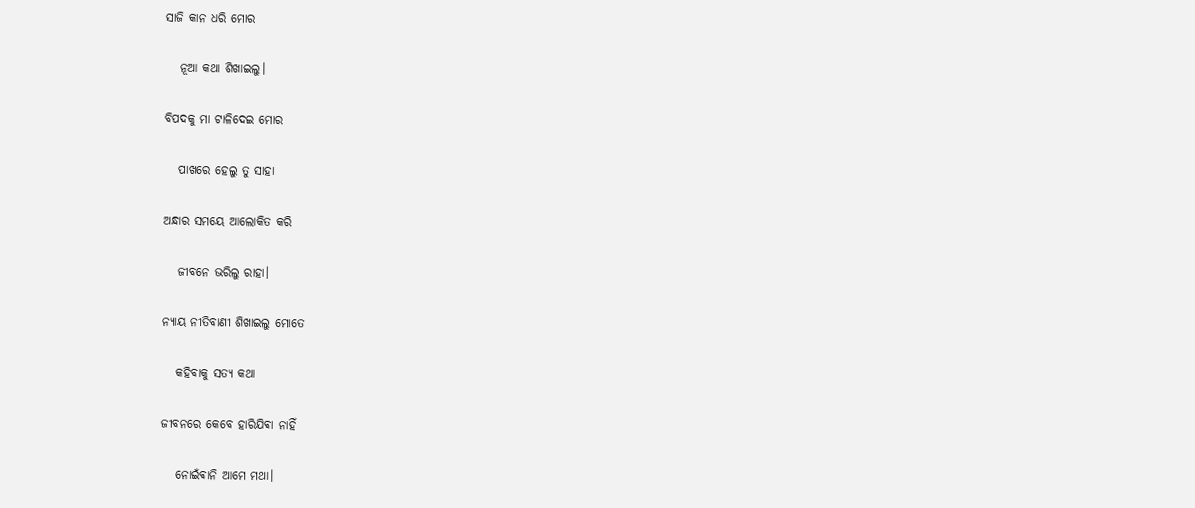ସାଜି କାନ ଧରି ମୋର

   ନୂଆ କଥା ଶିଖାଇଲୁ।

ବିପଦକୁ ମା ଟାଳିଦେଇ ମୋର

   ପାଖରେ ହେଲୁ ତୁ ସାହା

ଅନ୍ଧାର ସମୟେ ଆଲୋକିତ କରି

   ଜୀବନେ ଭରିଲୁ ରାହା।

ନ୍ୟାୟ ନୀତିବାଣୀ ଶିଖାଇଲୁ ମୋତେ

   କହିବାକୁ ସତ୍ୟ କଥା

ଜୀବନରେ କେବେ ହାରିଯିଵା ନାହିଁ

   ନୋଇଁଵାନି ଆମେ ମଥା।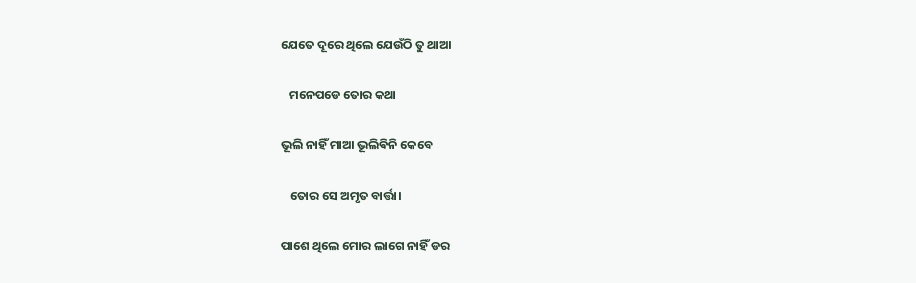ଯେତେ ଦୂରେ ଥିଲେ ଯେଉଁଠି ତୁ ଥାଆ

   ମନେପଡେ ତୋର କଥା

ଭୂଲି ନାହିଁ ମାଆ ଭୂଲିଵିନି କେବେ

   ତୋର ସେ ଅମୃତ ବାର୍ତ୍ତା।

ପାଶେ ଥିଲେ ମୋର ଲାଗେ ନାହିଁ ଡର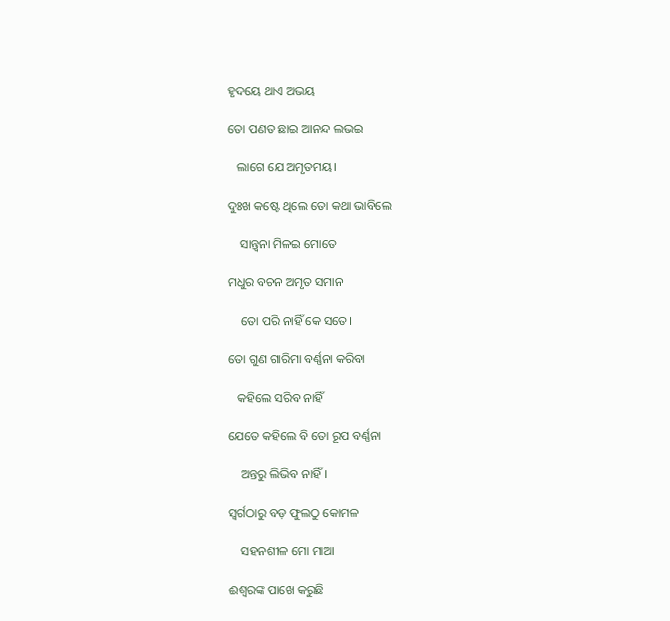ହୃଦୟେ ଥାଏ ଅଭୟ

ତୋ ପଣତ ଛାଇ ଆନନ୍ଦ ଲଭଇ

   ଲାଗେ ଯେ ଅମୃତମୟ।

ଦୁଃଖ କଷ୍ଟେ ଥିଲେ ତୋ କଥା ଭାବିଲେ

    ସାନ୍ତ୍ୱନା ମିଳଇ ମୋତେ

ମଧୁର ବଚନ ଅମୃତ ସମାନ

    ତୋ ପରି ନାହିଁ କେ ସତେ।

ତୋ ଗୁଣ ଗାରିମା ବର୍ଣ୍ଣନା କରିବା

   କହିଲେ ସରିବ ନାହିଁ

ଯେତେ କହିଲେ ବି ତୋ ରୂପ ବର୍ଣ୍ଣନା

    ଅନ୍ତରୁ ଲିଭିବ ନାହିଁ।

ସ୍ୱର୍ଗଠାରୁ ବଡ଼ ଫୁଲଠୁ କୋମଳ

    ସହନଶୀଳ ମୋ ମାଆ

ଈଶ୍ୱରଙ୍କ ପାଖେ କରୁଛି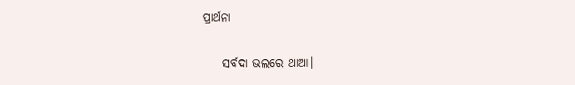ପ୍ରାର୍ଥନା

    ସର୍ବଦା ଭଲରେ ଥାଆ।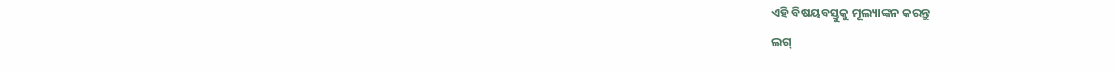ଏହି ବିଷୟବସ୍ତୁକୁ ମୂଲ୍ୟାଙ୍କନ କରନ୍ତୁ
ଲଗ୍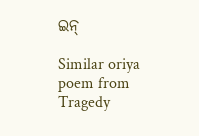ଇନ୍

Similar oriya poem from Tragedy